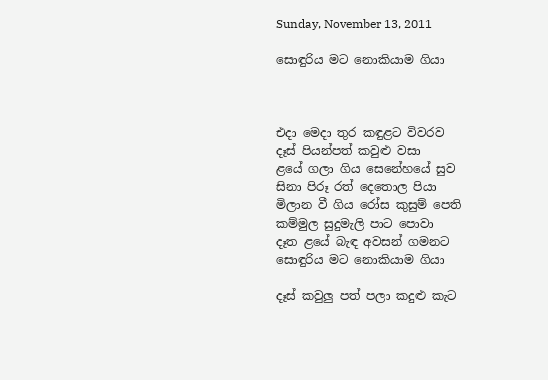Sunday, November 13, 2011

සොඳුරිය මට නොකියාම ගියා



එදා මෙදා තුර කඳුළට විවරව
දෑස් පියන්පත් කවුළු වසා
ළයේ ගලා ගිය සෙනේහයේ සුව
සිනා පිරූ රත් දෙතොල පියා
මිලාන වී ගිය රෝස කුසුම් පෙති
කම්මුල සුදුමැලි පාට පොවා
දෑත ළයේ බැඳ අවසන් ගමනට
සොඳුරිය මට නොකියාම ගියා

දෑස් කවුලු පත් පලා කදුළු කැට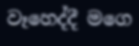වෑහෙද්දී මගෙ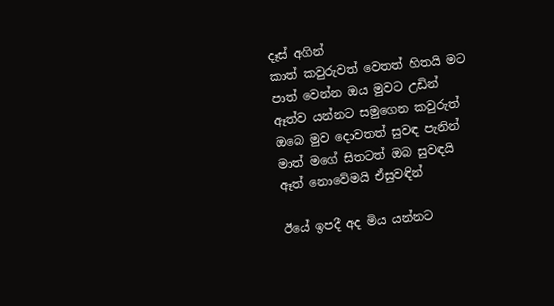දෑස් අගින්
කාත් කවුරුවත් වෙතත් හිතයි මට
පාත් වෙන්න ඔය මුවට උඩින්
ඈත්ව යන්නට සමුගෙන කවුරුත්
ඔබෙ මුව දොවතත් සුවඳ පැනින්
මාත් මගේ සිතටත් ඔබ සුවඳයි
ඈත් නොවේමයි ඒසුවඳින්

ඊයේ ඉපදී අද මිය යන්නට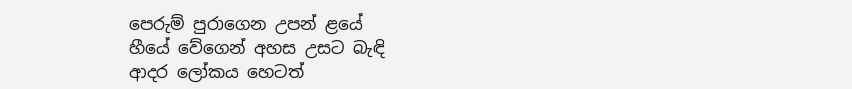පෙරුම් පුරාගෙන උපන් ළයේ
හීයේ වේගෙන් අහස උසට බැඳි
ආදර ලෝකය හෙටත්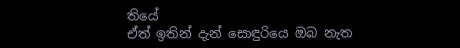තියේ
ඒත් ඉතින් දැන් සොඳුරියෙ ඔබ නැත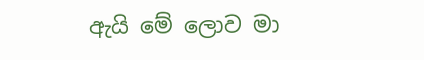ඇයි මේ ලොව මා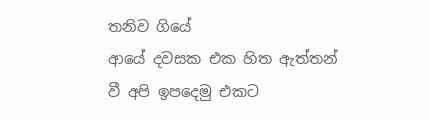තනිව ගියේ
ආයේ දවසක එක හිත ඇත්තන්
වී අපි ඉපදෙමු එකට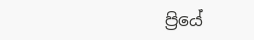ප්‍රියේ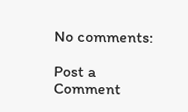No comments:

Post a Comment